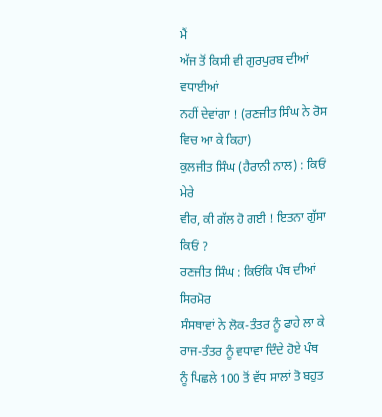ਮੈਂ
ਅੱਜ ਤੋਂ ਕਿਸੀ ਵੀ ਗੁਰਪੁਰਬ ਦੀਆਂ ਵਧਾਈਆਂ
ਨਹੀਂ ਦੇਵਾਂਗਾ ! (ਰਣਜੀਤ ਸਿੰਘ ਨੇ ਰੋਸ
ਵਿਚ ਆ ਕੇ ਕਿਹਾ)
ਕੁਲਜੀਤ ਸਿੰਘ (ਹੈਰਾਨੀ ਨਾਲ) : ਕਿਓਂ ਮੇਰੇ
ਵੀਰ, ਕੀ ਗੱਲ ਹੋ ਗਈ ! ਇਤਨਾ ਗੁੱਸਾ ਕਿਓਂ ?
ਰਣਜੀਤ ਸਿੰਘ : ਕਿਓਂਕਿ ਪੰਥ ਦੀਆਂ ਸਿਰਮੋਰ
ਸੰਸਥਾਵਾਂ ਨੇ ਲੋਕ-ਤੰਤਰ ਨੂੰ ਫਾਹੇ ਲਾ ਕੇ ਰਾਜ-ਤੰਤਰ ਨੂੰ ਵਧਾਵਾ ਦਿੰਦੇ ਹੋਏ ਪੰਥ
ਨੂੰ ਪਿਛਲੇ 100 ਤੋਂ ਵੱਧ ਸਾਲਾਂ ਤੋ ਬਹੁਤ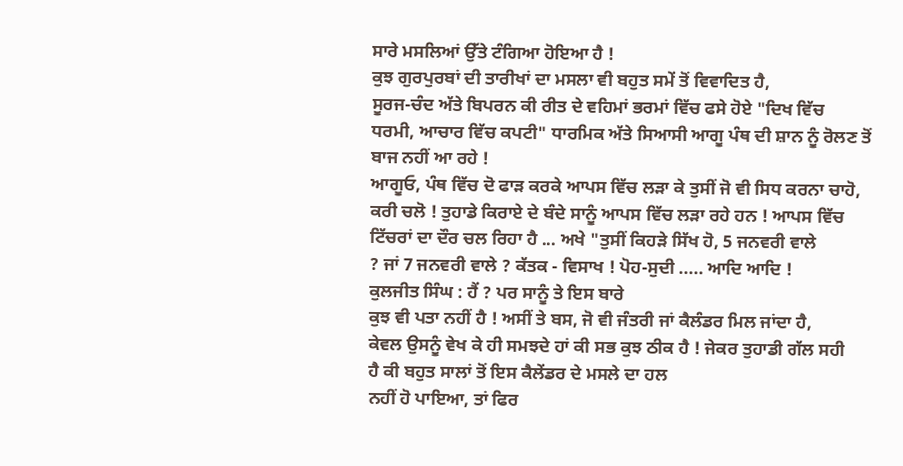ਸਾਰੇ ਮਸਲਿਆਂ ਉੱਤੇ ਟੰਗਿਆ ਹੋਇਆ ਹੈ !
ਕੁਝ ਗੁਰਪੁਰਬਾਂ ਦੀ ਤਾਰੀਖਾਂ ਦਾ ਮਸਲਾ ਵੀ ਬਹੁਤ ਸਮੇਂ ਤੋਂ ਵਿਵਾਦਿਤ ਹੈ,
ਸੂਰਜ-ਚੰਦ ਅੱਤੇ ਬਿਪਰਨ ਕੀ ਰੀਤ ਦੇ ਵਹਿਮਾਂ ਭਰਮਾਂ ਵਿੱਚ ਫਸੇ ਹੋਏ "ਦਿਖ ਵਿੱਚ
ਧਰਮੀ, ਆਚਾਰ ਵਿੱਚ ਕਪਟੀ" ਧਾਰਮਿਕ ਅੱਤੇ ਸਿਆਸੀ ਆਗੂ ਪੰਥ ਦੀ ਸ਼ਾਨ ਨੂੰ ਰੋਲਣ ਤੋਂ
ਬਾਜ ਨਹੀਂ ਆ ਰਹੇ !
ਆਗੂਓ, ਪੰਥ ਵਿੱਚ ਦੋ ਫਾੜ ਕਰਕੇ ਆਪਸ ਵਿੱਚ ਲੜਾ ਕੇ ਤੁਸੀਂ ਜੋ ਵੀ ਸਿਧ ਕਰਨਾ ਚਾਹੋ,
ਕਰੀ ਚਲੋ ! ਤੁਹਾਡੇ ਕਿਰਾਏ ਦੇ ਬੰਦੇ ਸਾਨੂੰ ਆਪਸ ਵਿੱਚ ਲੜਾ ਰਹੇ ਹਨ ! ਆਪਸ ਵਿੱਚ
ਟਿੱਚਰਾਂ ਦਾ ਦੌਰ ਚਲ ਰਿਹਾ ਹੈ ... ਅਖੇ "ਤੁਸੀਂ ਕਿਹੜੇ ਸਿੱਖ ਹੋ, 5 ਜਨਵਰੀ ਵਾਲੇ
? ਜਾਂ 7 ਜਨਵਰੀ ਵਾਲੇ ? ਕੱਤਕ - ਵਿਸਾਖ ! ਪੋਹ-ਸੁਦੀ ..... ਆਦਿ ਆਦਿ !
ਕੁਲਜੀਤ ਸਿੰਘ : ਹੈਂ ? ਪਰ ਸਾਨੂੰ ਤੇ ਇਸ ਬਾਰੇ
ਕੁਝ ਵੀ ਪਤਾ ਨਹੀਂ ਹੈ ! ਅਸੀਂ ਤੇ ਬਸ, ਜੋ ਵੀ ਜੰਤਰੀ ਜਾਂ ਕੈਲੰਡਰ ਮਿਲ ਜਾਂਦਾ ਹੈ,
ਕੇਵਲ ਉਸਨੂੰ ਵੇਖ ਕੇ ਹੀ ਸਮਝਦੇ ਹਾਂ ਕੀ ਸਭ ਕੁਝ ਠੀਕ ਹੈ ! ਜੇਕਰ ਤੁਹਾਡੀ ਗੱਲ ਸਹੀ
ਹੈ ਕੀ ਬਹੁਤ ਸਾਲਾਂ ਤੋਂ ਇਸ ਕੈਲੇਂਡਰ ਦੇ ਮਸਲੇ ਦਾ ਹਲ
ਨਹੀਂ ਹੋ ਪਾਇਆ, ਤਾਂ ਫਿਰ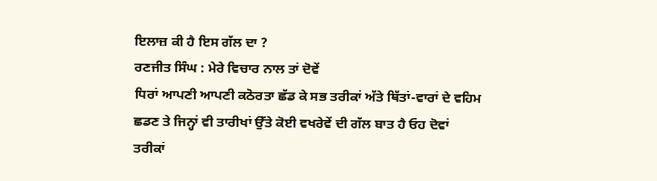ਇਲਾਜ਼ ਕੀ ਹੈ ਇਸ ਗੱਲ ਦਾ ?
ਰਣਜੀਤ ਸਿੰਘ : ਮੇਰੇ ਵਿਚਾਰ ਨਾਲ ਤਾਂ ਦੋਵੇਂ
ਧਿਰਾਂ ਆਪਣੀ ਆਪਣੀ ਕਠੋਰਤਾ ਛੱਡ ਕੇ ਸਭ ਤਰੀਕਾਂ ਅੱਤੇ ਥਿੱਤਾਂ-ਵਾਰਾਂ ਦੇ ਵਹਿਮ
ਛਡਣ ਤੇ ਜਿਨ੍ਹਾਂ ਵੀ ਤਾਰੀਖਾਂ ਉੱਤੇ ਕੋਈ ਵਖਰੇਵੇਂ ਦੀ ਗੱਲ ਬਾਤ ਹੈ ਓਹ ਦੋਵਾਂ
ਤਰੀਕਾਂ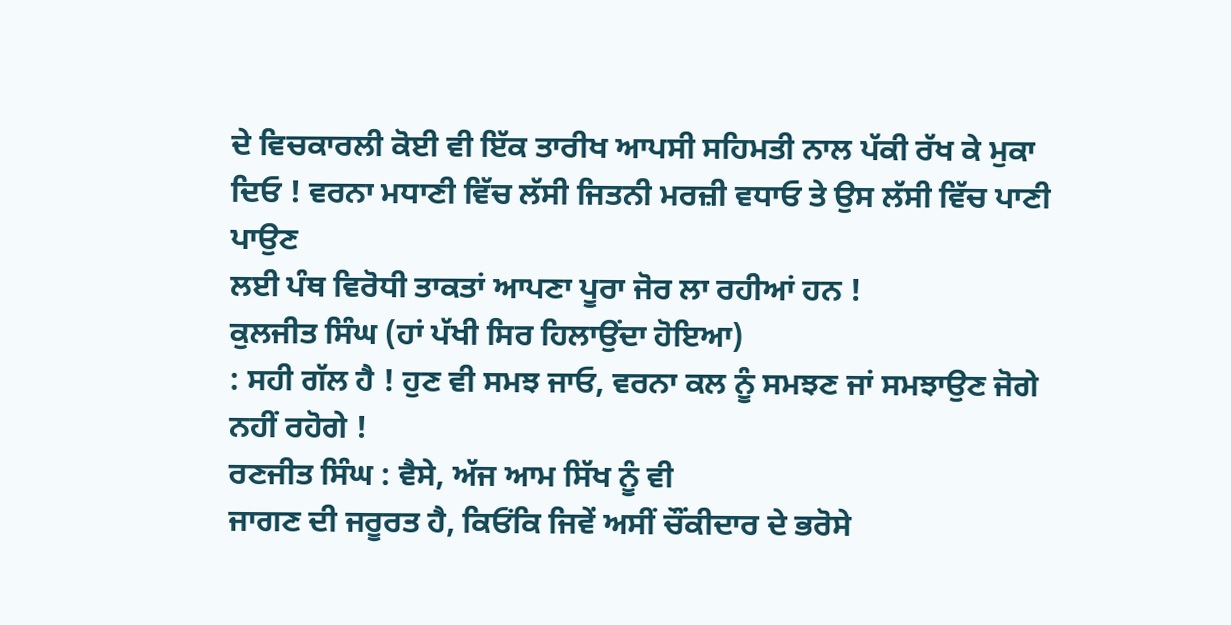ਦੇ ਵਿਚਕਾਰਲੀ ਕੋਈ ਵੀ ਇੱਕ ਤਾਰੀਖ ਆਪਸੀ ਸਹਿਮਤੀ ਨਾਲ ਪੱਕੀ ਰੱਖ ਕੇ ਮੁਕਾ
ਦਿਓ ! ਵਰਨਾ ਮਧਾਣੀ ਵਿੱਚ ਲੱਸੀ ਜਿਤਨੀ ਮਰਜ਼ੀ ਵਧਾਓ ਤੇ ਉਸ ਲੱਸੀ ਵਿੱਚ ਪਾਣੀ ਪਾਉਣ
ਲਈ ਪੰਥ ਵਿਰੋਧੀ ਤਾਕਤਾਂ ਆਪਣਾ ਪੂਰਾ ਜੋਰ ਲਾ ਰਹੀਆਂ ਹਨ !
ਕੁਲਜੀਤ ਸਿੰਘ (ਹਾਂ ਪੱਖੀ ਸਿਰ ਹਿਲਾਉਂਦਾ ਹੋਇਆ)
: ਸਹੀ ਗੱਲ ਹੈ ! ਹੁਣ ਵੀ ਸਮਝ ਜਾਓ, ਵਰਨਾ ਕਲ ਨੂੰ ਸਮਝਣ ਜਾਂ ਸਮਝਾਉਣ ਜੋਗੇ
ਨਹੀਂ ਰਹੋਗੇ !
ਰਣਜੀਤ ਸਿੰਘ : ਵੈਸੇ, ਅੱਜ ਆਮ ਸਿੱਖ ਨੂੰ ਵੀ
ਜਾਗਣ ਦੀ ਜਰੂਰਤ ਹੈ, ਕਿਓਂਕਿ ਜਿਵੇਂ ਅਸੀਂ ਚੌਂਕੀਦਾਰ ਦੇ ਭਰੋਸੇ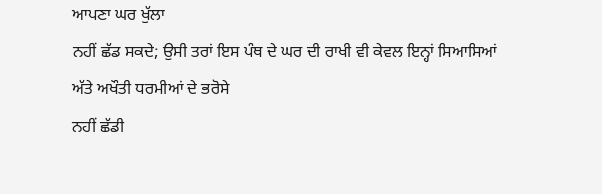ਆਪਣਾ ਘਰ ਖੁੱਲਾ
ਨਹੀਂ ਛੱਡ ਸਕਦੇ; ਉਸੀ ਤਰਾਂ ਇਸ ਪੰਥ ਦੇ ਘਰ ਦੀ ਰਾਖੀ ਵੀ ਕੇਵਲ ਇਨ੍ਹਾਂ ਸਿਆਸਿਆਂ
ਅੱਤੇ ਅਖੌਤੀ ਧਰਮੀਆਂ ਦੇ ਭਰੋਸੇ
ਨਹੀਂ ਛੱਡੀ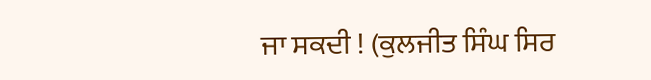ਜਾ ਸਕਦੀ ! (ਕੁਲਜੀਤ ਸਿੰਘ ਸਿਰ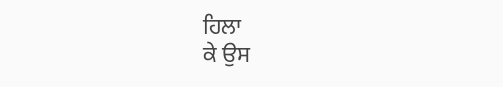ਹਿਲਾ
ਕੇ ਉਸ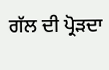ਗੱਲ ਦੀ ਪ੍ਰੋੜਦਾ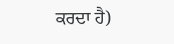ਕਰਦਾ ਹੈ)